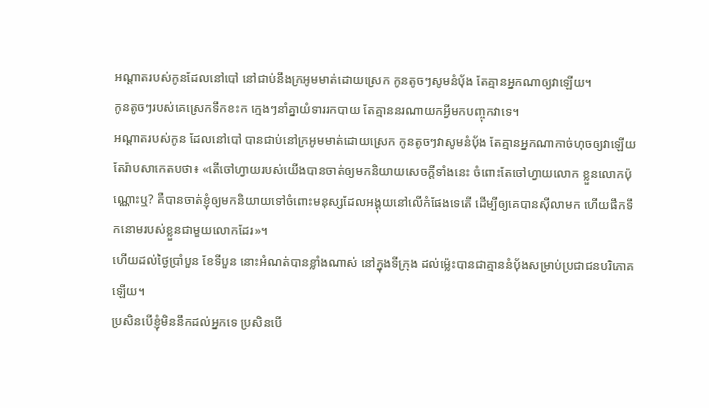អណ្ដាតរបស់កូនដែលនៅបៅ នៅជាប់នឹងក្រអូមមាត់ដោយស្រេក កូនតូចៗសូមនំបុ័ង តែគ្មានអ្នកណាឲ្យវាឡើយ។
កូនតូចៗរបស់គេស្រេកទឹកខះក ក្មេងៗនាំគ្នាយំទាររកបាយ តែគ្មាននរណាយកអ្វីមកបញ្ចុកវាទេ។
អណ្តាតរបស់កូន ដែលនៅបៅ បានជាប់នៅក្រអូមមាត់ដោយស្រេក កូនតូចៗវាសូមនំបុ័ង តែគ្មានអ្នកណាកាច់ហុចឲ្យវាឡើយ
តែរ៉ាបសាកេតបថា៖ «តើចៅហ្វាយរបស់យើងបានចាត់ឲ្យមកនិយាយសេចក្ដីទាំងនេះ ចំពោះតែចៅហ្វាយលោក ខ្លួនលោកប៉ុណ្ណោះឬ? គឺបានចាត់ខ្ញុំឲ្យមកនិយាយទៅចំពោះមនុស្សដែលអង្គុយនៅលើកំផែងទេតើ ដើម្បីឲ្យគេបានស៊ីលាមក ហើយផឹកទឹកនោមរបស់ខ្លួនជាមួយលោកដែរ»។
ហើយដល់ថ្ងៃប្រាំបួន ខែទីបួន នោះអំណត់បានខ្លាំងណាស់ នៅក្នុងទីក្រុង ដល់ម៉្លេះបានជាគ្មាននំបុ័ងសម្រាប់ប្រជាជនបរិភោគឡើយ។
ប្រសិនបើខ្ញុំមិននឹកដល់អ្នកទេ ប្រសិនបើ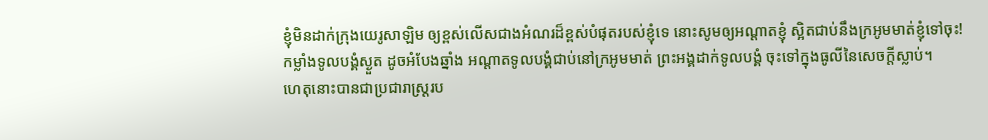ខ្ញុំមិនដាក់ក្រុងយេរូសាឡិម ឲ្យខ្ពស់លើសជាងអំណរដ៏ខ្ពស់បំផុតរបស់ខ្ញុំទេ នោះសូមឲ្យអណ្ដាតខ្ញុំ ស្អិតជាប់នឹងក្រអូមមាត់ខ្ញុំទៅចុះ!
កម្លាំងទូលបង្គំស្ងួត ដូចអំបែងឆ្នាំង អណ្ដាតទូលបង្គំជាប់នៅក្រអូមមាត់ ព្រះអង្គដាក់ទូលបង្គំ ចុះទៅក្នុងធូលីនៃសេចក្ដីស្លាប់។
ហេតុនោះបានជាប្រជារាស្ត្ររប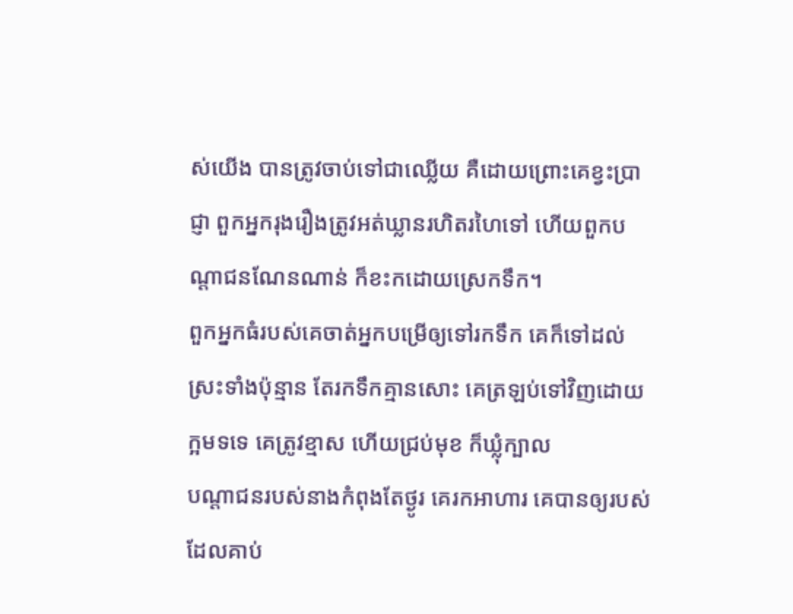ស់យើង បានត្រូវចាប់ទៅជាឈ្លើយ គឺដោយព្រោះគេខ្វះប្រាជ្ញា ពួកអ្នករុងរឿងត្រូវអត់ឃ្លានរហិតរហៃទៅ ហើយពួកបណ្ដាជនណែនណាន់ ក៏ខះកដោយស្រេកទឹក។
ពួកអ្នកធំរបស់គេចាត់អ្នកបម្រើឲ្យទៅរកទឹក គេក៏ទៅដល់ស្រះទាំងប៉ុន្មាន តែរកទឹកគ្មានសោះ គេត្រឡប់ទៅវិញដោយក្អមទទេ គេត្រូវខ្មាស ហើយជ្រប់មុខ ក៏ឃ្លុំក្បាល
បណ្ដាជនរបស់នាងកំពុងតែថ្ងូរ គេរកអាហារ គេបានឲ្យរបស់ ដែលគាប់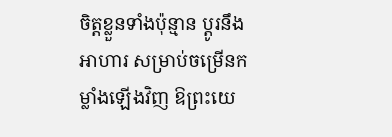ចិត្តខ្លួនទាំងប៉ុន្មាន ប្ដូរនឹងអាហារ សម្រាប់ចម្រើនកម្លាំងឡើងវិញ ឱព្រះយេ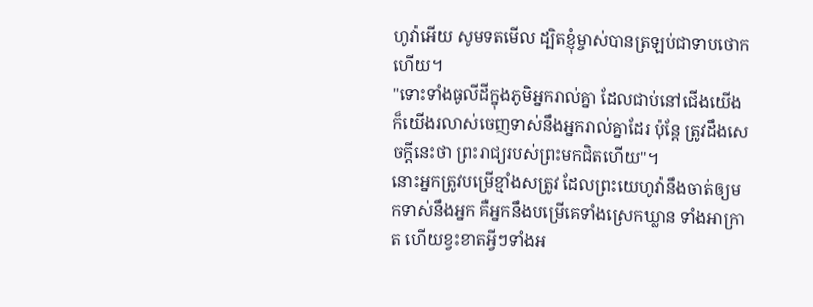ហូវ៉ាអើយ សូមទតមើល ដ្បិតខ្ញុំម្ចាស់បានត្រឡប់ជាទាបថោកហើយ។
"ទោះទាំងធូលីដីក្នុងភូមិអ្នករាល់គ្នា ដែលជាប់នៅជើងយើង ក៏យើងរលាស់ចេញទាស់នឹងអ្នករាល់គ្នាដែរ ប៉ុន្តែ ត្រូវដឹងសេចក្តីនេះថា ព្រះរាជ្យរបស់ព្រះមកជិតហើយ"។
នោះអ្នកត្រូវបម្រើខ្មាំងសត្រូវ ដែលព្រះយេហូវ៉ានឹងចាត់ឲ្យមកទាស់នឹងអ្នក គឺអ្នកនឹងបម្រើគេទាំងស្រេកឃ្លាន ទាំងអាក្រាត ហើយខ្វះខាតអ្វីៗទាំងអ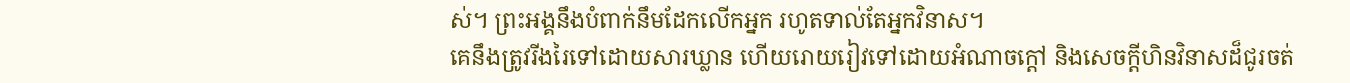ស់។ ព្រះអង្គនឹងបំពាក់នឹមដែកលើកអ្នក រហូតទាល់តែអ្នកវិនាស។
គេនឹងត្រូវរីងរៃទៅដោយសារឃ្លាន ហើយរោយរៀវទៅដោយអំណាចក្តៅ និងសេចក្ដីហិនវិនាសដ៏ជូរចត់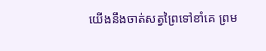យើងនឹងចាត់សត្វព្រៃទៅខាំគេ ព្រម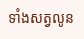ទាំងសត្វលូន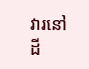វារនៅដី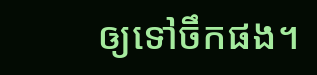ឲ្យទៅចឹកផង។